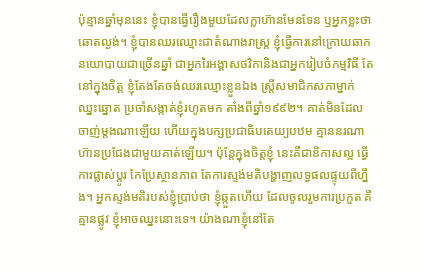ប៉ុន្មានឆ្នាំមុននេះ ខ្ញុំបានធ្វើរឿងមួយដែលក្លាហ៊ានមែនទែន ឫអ្នកខ្លះថាឆោតល្ងង់។ ខ្ញុំបានឈរឈ្មោះជាតំណាងរាស្ត្រ ខ្ញុំធ្វើការនៅក្រោយឆាកនយោបាយជាច្រើនឆ្នាំ ជាអ្នករៃអង្គាសថវិកានិងជាអ្នករៀបចំកម្មវិធី តែនៅក្នុងចិត្ត ខ្ញុំតែងតែចង់ឈរឈ្មោះខ្លួនឯង ស្ត្រីសមាជិកសភាម្នាក់ឈ្នះឆ្នោត ប្រចាំសង្កាត់ខ្ញុំរហូតមក តាំងពីឆ្នាំ១៩៩២។ គាត់មិនដែលចាញ់ម្តងណាឡើយ ហើយក្នុងបក្សប្រជាធិបតេយ្យបឋម គ្មាននរណាហ៊ានប្រជែងជាមួយគាត់ឡើយ។ ប៉ុន្តែក្នុងចិត្តខ្ញុំ នេះគឺជាឧិកាសល្អ ធ្វើការផ្លាស់ប្តូរ កែប្រែស្ថានភាព តែការស្ទង់មតិបង្ហាញលទ្ធផលផ្ទុយពីហ្នឹង។ អ្នកស្ទង់មតិរបស់ខ្ញុំប្រាប់ថា ខ្ញុំឆ្កួតហើយ ដែលចូលរួមការប្រកួត គឺគ្មានផ្លូវ ខ្ញុំអាចឈ្នះនោះទេ។ យ៉ាងណាខ្ញុំនៅតែ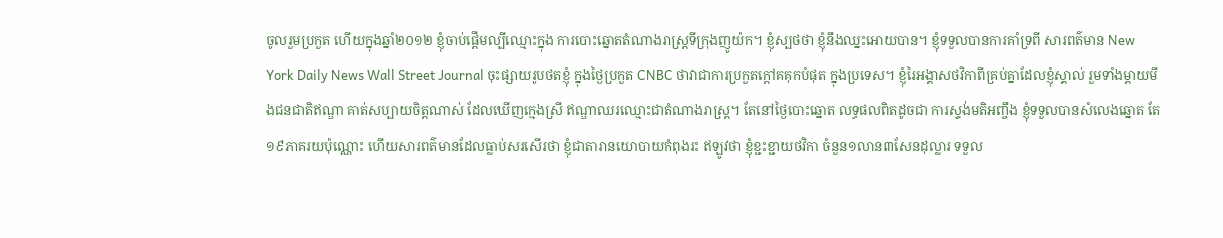ចូលរួមប្រកួត ហើយក្នុងឆ្នាំ២០១២ ខ្ញុំចាប់ផ្តើមល្បីឈ្មោះក្នុង ការបោះឆ្នោតតំណាងរាស្ត្រទីក្រុងញូយ៉ក។ ខ្ញុំស្បថថា ខ្ញុំនឹងឈ្នះអោយបាន។ ខ្ញុំទទួលបានការគាំទ្រពី សារពត៌មាន New York Daily News Wall Street Journal ចុះផ្សាយរូបថតខ្ញុំ ក្នុងថ្ងៃប្រកួត CNBC ថាវាជាការប្រកួតក្តៅគគុកបំផុត ក្នុងប្រទេស។ ខ្ញុំរៃអង្គាសថវិកាពីគ្រប់គ្នាដែលខ្ញុំស្គាល់ រួមទាំងម្តាយមីងជនជាតិឥណ្ឌា គាត់សប្បាយចិត្តណាស់ ដែលឃើញក្មេងស្រី ឥណ្ឌាឈរឈ្មោះជាតំណាងរាស្រ្ត។ តែនៅថ្ងៃបោះឆ្នោត លទ្ធផលពិតដូចជា ការស្ទង់មតិអញ្ចឹង ខ្ញុំទទួលបានសំលេងឆ្នោត តែ១៩ភាគរយប៉ុណ្ណោះ ហើយសារពត៌មានដែលធ្លាប់សរសើរថា ខ្ញុំជាតារានយោបាយកំពុងរះ ឥឡូវថា ខ្ញុំខ្ជះខ្ជាយថវិកា ចំនួន១លាន៣សែនដុល្លារ ទទួល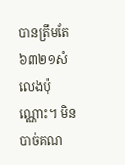បានត្រឹមតែ ៦៣២១សំលេងប៉ុណ្ណោះ។ មិនបាច់គណ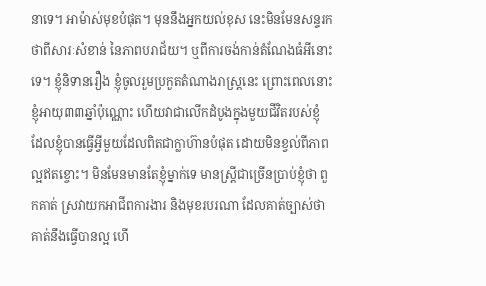នាទេ។ អាម៉ាស់មុខបំផុត។ មុននឹងអ្នកយល់ខុស នេះមិនមែនសន្ទរកថាពីសារៈសំខាន់ នៃភាពបរាជ័យ។ ឬពីការចង់កាន់តំណែងធំអីនោះទេ។ ខ្ញុំនិទានរឿង ខ្ញុំចូលរួមប្រកួតតំណាងរាស្រ្តនេះ ព្រោះពេលនោះ ខ្ញុំអាយុ៣៣ឆ្នាំប៉ុណ្ណោះ ហើយវាជាលើកដំបូងក្នុងមួយជីវិតរបស់ខ្ញុំ ដែលខ្ញុំបានធ្វើអ្វីមួយដែលពិតជាក្លាហ៊ានបំផុត ដោយមិនខ្វល់ពីភាពល្អឥតខ្ចោះ។ មិនមែនមានតែខ្ញុំម្នាក់ទេ មានស្ត្រីជាច្រើនប្រាប់ខ្ញុំថា ពួកគាត់ ស្រវាយកអាជីពការងារ និងមុខរបរណា ដែលគាត់ច្បាស់ថា គាត់នឹងធ្វើបានល្អ ហើ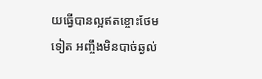យធ្វើបានល្អឥតខ្ចោះថែមទៀត អញ្ចឹងមិនបាច់ឆ្ងល់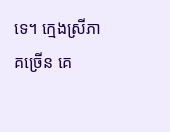ទេ។ ក្មេងស្រីភាគច្រើន គេ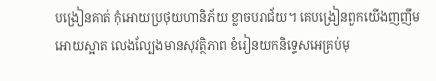បង្រៀនគាត់ កុំអោយប្រថុយហានិភ័យ ខ្លាចបរាជ័យ។ គេបង្រៀនពួកយើងញញឹមអោយស្អាត លេងល្បែងមានសុវត្ថិភាព ខំរៀនយកនិទេ្ទសអេគ្រប់មុ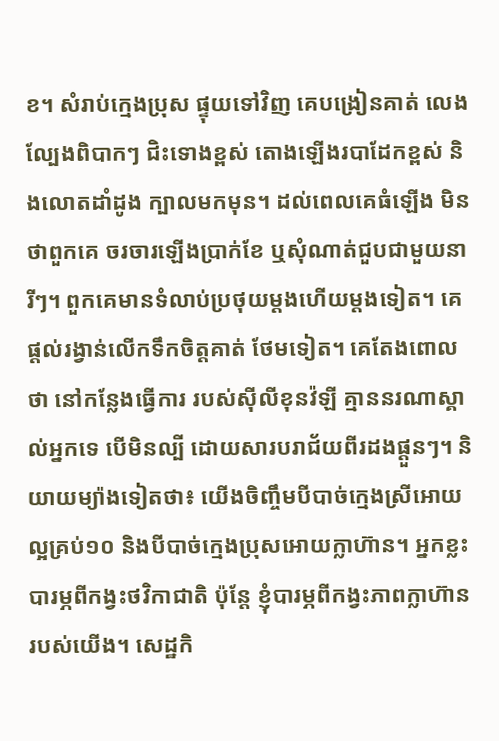ខ។ សំរាប់ក្មេងប្រុស ផ្ទុយទៅវិញ គេបង្រៀនគាត់ លេងល្បែងពិបាកៗ ជិះទោងខ្ពស់ តោងឡើងរបាដែកខ្ពស់ និងលោតដាំដូង ក្បាលមកមុន។ ដល់ពេលគេធំឡើង មិនថាពួកគេ ចរចារឡើងប្រាក់ខែ ឬសុំណាត់ជួបជាមួយនារីៗ។ ពួកគេមានទំលាប់ប្រថុយម្តងហើយម្តងទៀត។ គេផ្តល់រង្វាន់លើកទឹកចិត្តគាត់ ថែមទៀត។ គេតែងពោលថា នៅកន្លែងធ្វើការ របស់ស៊ីលីខុនវ៉ឡី គ្មាននរណាស្គាល់អ្នកទេ បើមិនល្បី ដោយសារបរាជ័យពីរដងផ្តួនៗ។ និយាយម្យ៉ាងទៀតថា៖ យើងចិញ្ចឹមបីបាច់ក្មេងស្រីអោយល្អគ្រប់១០ និងបីបាច់ក្មេងប្រុសអោយក្លាហ៊ាន។ អ្នកខ្លះបារម្ភពីកង្វះថវិកាជាតិ ប៉ុន្តែ ខ្ញុំបារម្ភពីកង្វះភាពក្លាហ៊ានរបស់យើង។ សេដ្ឋកិ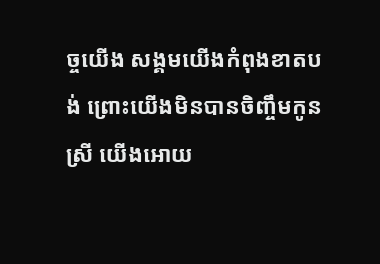ច្ចយើង សង្គមយើងកំពុងខាតបង់ ព្រោះយើងមិនបានចិញ្ចឹមកូនស្រី យើងអោយ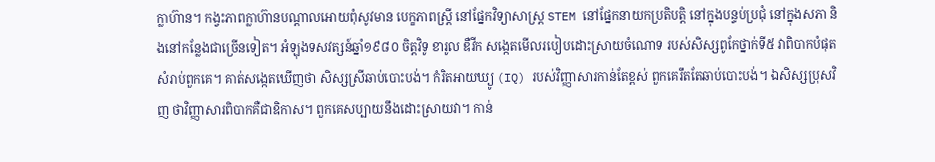ក្លាហ៊ាន។ កង្វះភាពក្លាហ៊ានបណ្តាលអោយពុំសូវមាន បេក្ខភាពស្ត្រី នៅផ្នែកវិទ្យាសាស្ត្រ STEM នៅផ្នែកនាយកប្រតិបត្តិ នៅក្នុងបន្ទប់ប្រជុំ នៅក្នុងសភា និងនៅកន្លែងជាច្រើនទៀត។ អំឡុងទសវត្សន៍ឆ្នាំ១៩៨០ ចិត្តវិទូ ខារូល ឌឺវីក សង្កេតមើលរបៀបដោះស្រាយចំណោទ របស់សិស្សពូកែថ្នាក់ទី៥ វាពិបាកបំផុតសំរាប់ពួកគេ។ គាត់សង្កេតឃើញថា សិស្សស្រីឆាប់បោះបង់។ កំរិតអាយឃ្យូ (IQ) របស់វិញ្ញាសារកាន់តែខ្ពស់ ពួកគេរឹតតែឆាប់បោះបង់។ ឯសិស្សប្រុសវិញ ថាវិញ្ញាសារពិបាកគឺជាឧិកាស។ ពួកគេសប្បាយនឹងដោះស្រាយវា។ កាន់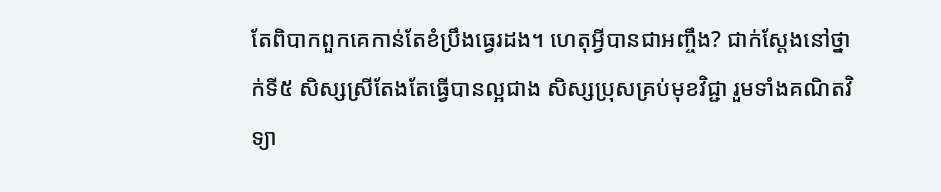តែពិបាកពួកគេកាន់តែខំប្រឹងធ្វេរដង។ ហេតុអ្វីបានជាអញ្ចឹង? ជាក់ស្តែងនៅថ្នាក់ទី៥ សិស្សស្រីតែងតែធ្វើបានល្អជាង សិស្សប្រុសគ្រប់មុខវិជ្ជា រួមទាំងគណិតវិទ្យា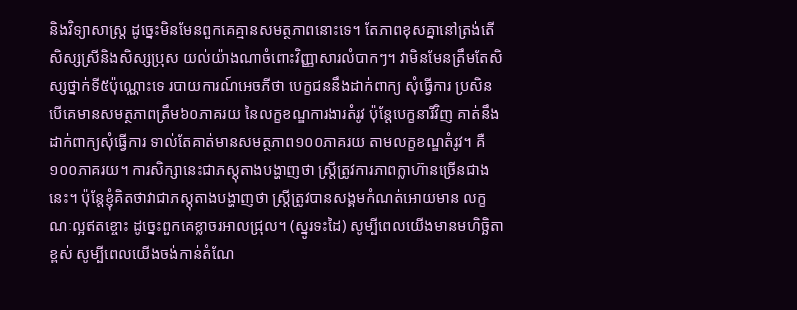និងវិទ្យាសាស្ត្រ ដូច្នេះមិនមែនពួកគេគ្មានសមត្ថភាពនោះទេ។ តែភាពខុសគ្នានៅត្រង់តើសិស្សស្រីនិងសិស្សប្រុស យល់យ៉ាងណាចំពោះវិញ្ញាសារលំបាកៗ។ វាមិនមែនត្រឹមតែសិស្សថ្នាក់ទី៥ប៉ុណ្ណោះទេ របាយការណ៍អេចភីថា បេក្ខជននឹងដាក់ពាក្យ សុំធ្វើការ ប្រសិនបើគេមានសមត្ថភាពត្រឹម៦០ភាគរយ នៃលក្ខខណ្ឌការងារតំរូវ ប៉ុន្តែបេក្ខនារីវិញ គាត់នឹង ដាក់ពាក្យសុំធ្វើការ ទាល់តែគាត់មានសមត្ថភាព១០០ភាគរយ តាមលក្ខខណ្ឌតំរូវ។ គឺ១០០ភាគរយ។ ការសិក្សានេះជាភស្តុតាងបង្ហាញថា ស្ត្រីត្រូវការភាពក្លាហ៊ានច្រើនជាងនេះ។ ប៉ុន្តែខ្ញុំគិតថាវាជាភស្តុតាងបង្ហាញថា ស្ត្រីត្រូវបានសង្គមកំណត់អោយមាន លក្ខណៈល្អឥតខ្ចោះ ដូច្នេះពួកគេខ្លាចរអាលជ្រុល។ (ស្នូរទះដៃ) សូម្បីពេលយើងមានមហិច្ឆិតាខ្ពស់ សូម្បីពេលយើងចង់កាន់តំណែ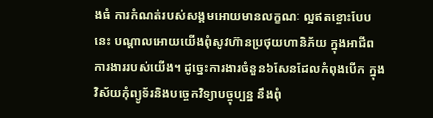ងធំ ការកំណត់របស់សង្គមអោយមានលក្ខណៈ ល្អឥតខ្ចោះបែបនេះ បណ្តាលអោយយើងពុំសូវហ៊ានប្រថុយហានិភ័យ ក្នុងអាជីពការងាររបស់យើង។ ដូច្នេះការងារចំនួន៦សែនដែលកំពុងបើក ក្នុងវិស័យកុំព្យូទ័រនិងបច្ចេកវិទ្យាបច្ចុប្បន្ន នឹងពុំ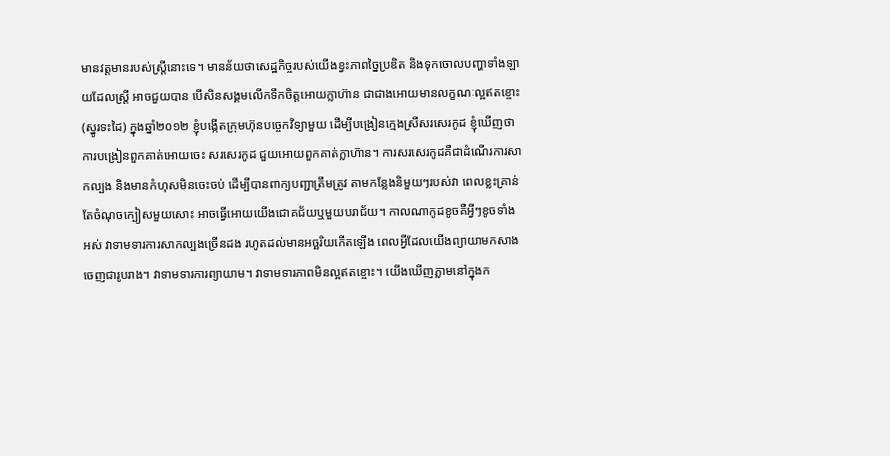មានវត្តមានរបស់ស្ត្រីនោះទេ។ មានន័យថាសេដ្ឋកិច្ចរបស់យើងខ្វះភាពច្នៃប្រឌិត និងទុកចោលបញ្ហាទាំងឡាយដែលស្ត្រី អាចជួយបាន បើសិនសង្គមលើកទឹកចិត្តអោយក្លាហ៊ាន ជាជាងអោយមានលក្ខណៈល្អឥតខ្ចោះ (ស្នូរទះដៃ) ក្នុងឆ្នាំ២០១២ ខ្ញុំបង្កើតក្រុមហ៊ុនបច្ចេកវិទ្យាមួយ ដើម្បីបង្រៀនក្មេងស្រីសរសេរកូដ ខ្ញុំឃើញថាការបង្រៀនពួកគាត់អោយចេះ សរសេរកូដ ជួយអោយពួកគាត់ក្លាហ៊ាន។ ការសរសេរកូដគឺជាដំណើរការសាកល្បង និងមានកំហុសមិនចេះចប់ ដើម្បីបានពាក្យបញ្ជាត្រឹមត្រូវ តាមកន្លែងនិមួយៗរបស់វា ពេលខ្លះគ្រាន់តែចំណុចក្បៀសមួយសោះ អាចធ្វើអោយយើងជោគជ័យឬមួយបរាជ័យ។ កាលណាកូដខូចគឺអ្វីៗខូចទាំងអស់ វាទាមទារការសាកល្បងច្រើនដង រហូតដល់មានអច្ឆរិយកើតឡើង ពេលអ្វីដែលយើងព្យាយាមកសាងចេញជារូបរាង។ វាទាមទារការព្យាយាម។ វាទាមទារភាពមិនល្អឥតខ្ចោះ។ យើងឃើញភ្លាមនៅក្នុងក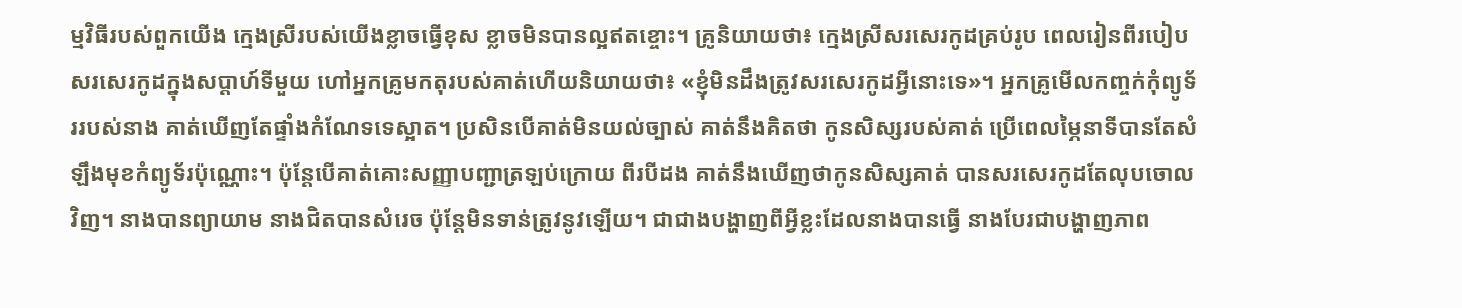ម្មវិធីរបស់ពួកយើង ក្មេងស្រីរបស់យើងខ្លាចធ្វើខុស ខ្លាចមិនបានល្អឥតខ្ចោះ។ គ្រូនិយាយថា៖ ក្មេងស្រីសរសេរកូដគ្រប់រូប ពេលរៀនពីរបៀបសរសេរកូដក្នុងសប្តាហ៍ទីមួយ ហៅអ្នកគ្រូមកតុរបស់គាត់ហើយនិយាយថា៖ «ខ្ញុំមិនដឹងត្រូវសរសេរកូដអ្វីនោះទេ»។ អ្នកគ្រូមើលកញ្ចក់កុំព្យូទ័ររបស់នាង គាត់ឃើញតែផ្ទាំងកំណែទទេស្អាត។ ប្រសិនបើគាត់មិនយល់ច្បាស់ គាត់នឹងគិតថា កូនសិស្សរបស់គាត់ ប្រើពេលម្ភៃនាទីបានតែសំឡឹងមុខកំព្យូទ័រប៉ុណ្ណោះ។ ប៉ុន្តែបើគាត់គោះសញ្ញាបញ្ជាត្រឡប់ក្រោយ ពីរបីដង គាត់នឹងឃើញថាកូនសិស្សគាត់ បានសរសេរកូដតែលុបចោលវិញ។ នាងបានព្យាយាម នាងជិតបានសំរេច ប៉ុន្តែមិនទាន់ត្រូវនូវឡើយ។ ជាជាងបង្ហាញពីអ្វីខ្លះដែលនាងបានធ្វើ នាងបែរជាបង្ហាញភាព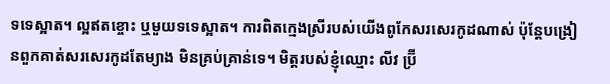ទទេស្អាត។ ល្អឥតខ្ចោះ ឬមួយទទេស្អាត។ ការពិតក្មេងស្រីរបស់យើងពូកែសរសេរកូដណាស់ ប៉ុន្តែបង្រៀនពួកគាត់សរសេរកូដតែម្យាង មិនគ្រប់គ្រាន់ទេ។ មិត្តរបស់ខ្ញុំឈ្មោះ លីវ ប្រ៊ី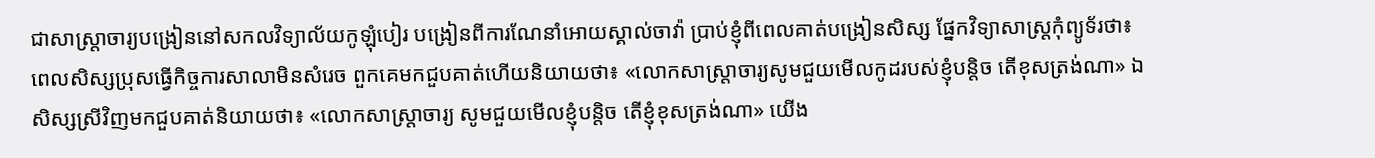ជាសាស្ត្រាចារ្យបង្រៀននៅសកលវិទ្យាល័យកូឡុំបៀរ បង្រៀនពីការណែនាំអោយស្គាល់ចាវ៉ា ប្រាប់ខ្ញុំពីពេលគាត់បង្រៀនសិស្ស ផ្នែកវិទ្យាសាស្ត្រកុំព្យូទ័រថា៖ ពេលសិស្សប្រុសធ្វើកិច្ចការសាលាមិនសំរេច ពួកគេមកជួបគាត់ហើយនិយាយថា៖ «លោកសាស្ត្រាចារ្យសូមជួយមើលកូដរបស់ខ្ញុំបន្តិច តើខុសត្រង់ណា» ឯសិស្សស្រីវិញមកជួបគាត់និយាយថា៖ «លោកសាស្ត្រាចារ្យ សូមជួយមើលខ្ញុំបន្តិច តើខ្ញុំខុសត្រង់ណា» យើង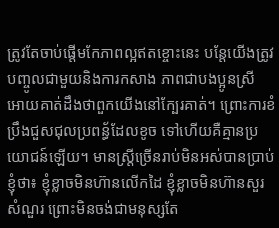ត្រូវតែចាប់ផ្តើមកែភាពល្អឥតខ្ចោះនេះ បន្តែយើងត្រូវបញ្ចូលជាមួយនិងការកសាង ភាពជាបងប្អូនស្រី អោយគាត់ដឹងថាពួកយើងនៅក្បែរគាត់។ ព្រោះការខំប្រឹងជួសជុលប្រពន្ធ័ដែលខូច ទៅហើយគឺគ្មានប្រយោជន៍ឡើយ។ មានស្ត្រីច្រើនរាប់មិនអស់បានប្រាប់ខ្ញុំថា៖ ខ្ញុំខ្លាចមិនហ៊ានលើកដៃ ខ្ញុំខ្លាចមិនហ៊ានសួរសំណួរ ព្រោះមិនចង់ជាមនុស្សតែ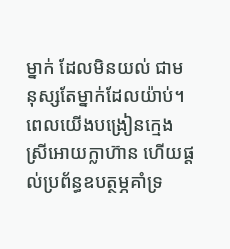ម្នាក់ ដែលមិនយល់ ជាមនុស្សតែម្នាក់ដែលយ៉ាប់។ ពេលយើងបង្រៀនក្មេងស្រីអោយក្លាហ៊ាន ហើយផ្តល់ប្រព័ន្ធឧបត្ថម្ភគាំទ្រ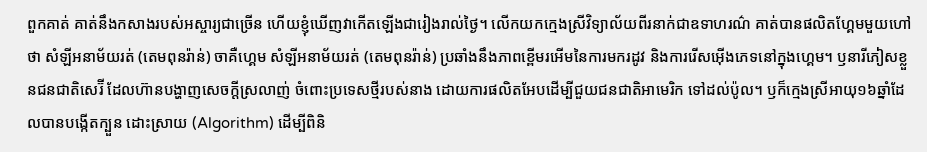ពួកគាត់ គាត់នឹងកសាងរបស់អស្ចារ្យជាច្រើន ហើយខ្ញុំឃើញវាកើតឡើងជារៀងរាល់ថ្ងៃ។ លើកយកក្មេងស្រីវិទ្យាល័យពីរនាក់ជាឧទាហរណ៌ គាត់បានផលិតហ្គែមមួយហៅថា សំឡីអនាម័យរត់ (តេមពុនរ៉ាន់) ចាគឺហ្គេម សំឡីអនាម័យរត់ (តេមពុនរ៉ាន់) ប្រឆាំងនឹងភាពខ្ពើមរអើមនៃការមករដូវ និងការរើសអ៊ើងភេទនៅក្នុងហ្គេម។ ឫនារីភៀសខ្លួនជនជាតិសេរ៊ី ដែលហ៊ានបង្ហាញសេចក្តីស្រលាញ់ ចំពោះប្រទេសថ្មីរបស់នាង ដោយការផលិតអែបដើម្បីជួយជនជាតិអាមេរិក ទៅដល់ប៉ូល។ ឫក៏ក្មេងស្រីអាយុ១៦ឆ្នាំដែលបានបង្កើតក្បួន ដោះស្រាយ (Algorithm) ដើម្បីពិនិ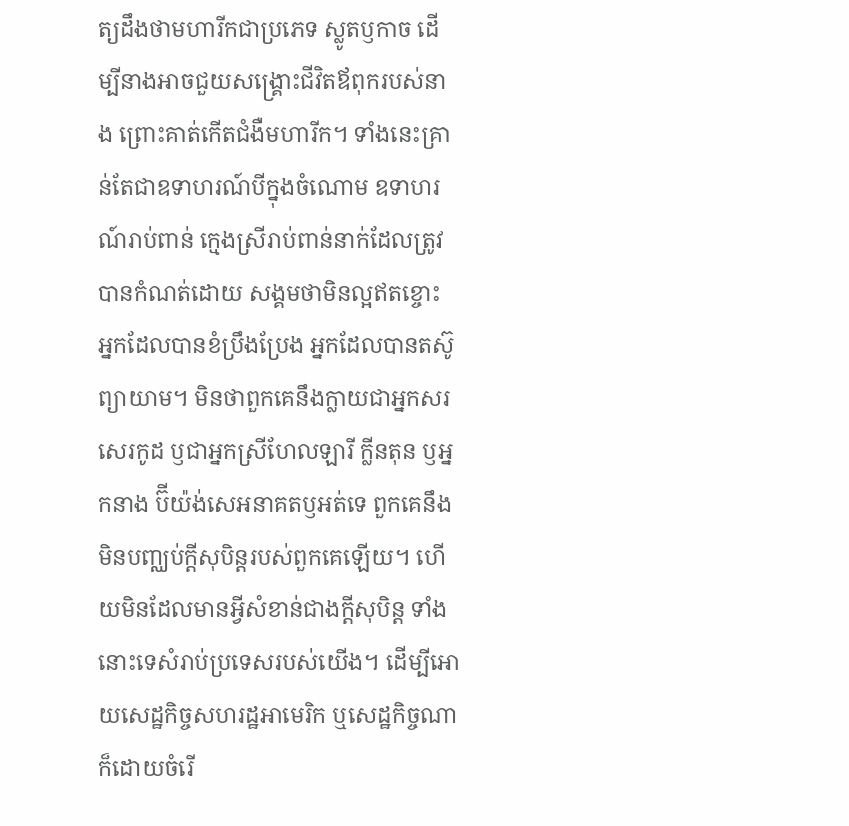ត្យដឹងថាមហារីកជាប្រភេទ ស្លូតឫកាច ដើម្បីនាងអាចជួយសង្គ្រោះជីវិតឪពុករបស់នាង ព្រោះគាត់កើតជំងឺមហារីក។ ទាំងនេះគ្រាន់តែជាឧទាហរណ៍បីក្នុងចំណោម ឧទាហរណ៍រាប់ពាន់ ក្មេងស្រីរាប់ពាន់នាក់ដែលត្រូវបានកំណត់ដោយ សង្គមថាមិនល្អឥតខ្ចោះ អ្នកដែលបានខំប្រឹងប្រែង អ្នកដែលបានតស៊ូព្យាយាម។ មិនថាពួកគេនឹងក្លាយជាអ្នកសរសេរកូដ ឫជាអ្នកស្រីហែលឡារី ក្លីនតុន ឫអ្នកនាង ប៊ីយ៉ង់សេអនាគតឫអត់ទេ ពួកគេនឹងមិនបញ្ឈប់ក្តីសុបិន្តរបស់ពួកគេឡើយ។ ហើយមិនដែលមានអ្វីសំខាន់ជាងក្តីសុបិន្ត ទាំងនោះទេសំរាប់ប្រទេសរបស់យើង។ ដើម្បីអោយសេដ្ឋកិច្ចសហរដ្ឋអាមេរិក ឬសេដ្ឋកិច្ចណាក៏ដោយចំរើ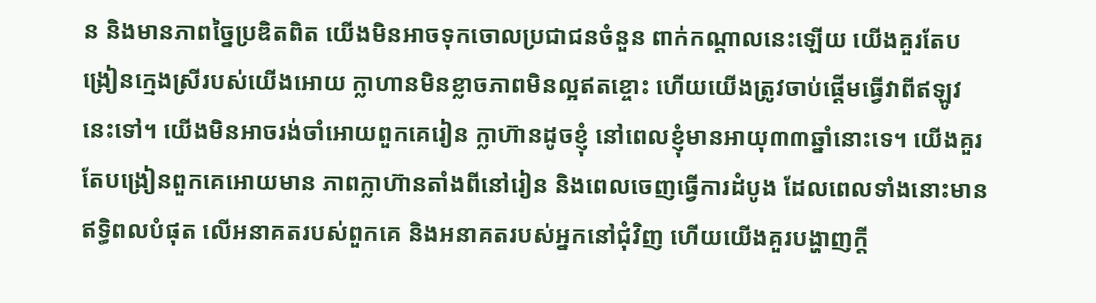ន និងមានភាពច្នៃប្រឌិតពិត យើងមិនអាចទុកចោលប្រជាជនចំនួន ពាក់កណ្តាលនេះឡើយ យើងគួរតែបង្រៀនក្មេងស្រីរបស់យើងអោយ ក្លាហានមិនខ្លាចភាពមិនល្អឥតខ្ចោះ ហើយយើងត្រូវចាប់ផ្តើមធ្វើវាពីឥឡូវនេះទៅ។ យើងមិនអាចរង់ចាំអោយពួកគេរៀន ក្លាហ៊ានដូចខ្ញុំ នៅពេលខ្ញុំមានអាយុ៣៣ឆ្នាំនោះទេ។ យើងគួរតែបង្រៀនពួកគេអោយមាន ភាពក្លាហ៊ានតាំងពីនៅរៀន និងពេលចេញធ្វើការដំបូង ដែលពេលទាំងនោះមានឥទ្ធិពលបំផុត លើអនាគតរបស់ពួកគេ និងអនាគតរបស់អ្នកនៅជុំវិញ ហើយយើងគួរបង្ហាញក្តី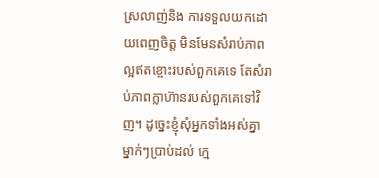ស្រលាញ់និង ការទទួលយកដោយពេញចិត្ត មិនមែនសំរាប់ភាពល្អឥតខ្ចោះរបស់ពួកគេទេ តែសំរាប់ភាពក្លាហ៊ានរបស់ពួកគេទៅវិញ។ ដូច្នេះខ្ញុំសុំអ្នកទាំងអស់គ្នា ម្នាក់ៗប្រាប់ដល់ ក្មេ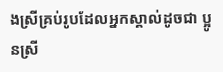ងស្រីគ្រប់រូបដែលអ្នកស្គាល់ដូចជា ប្អូនស្រី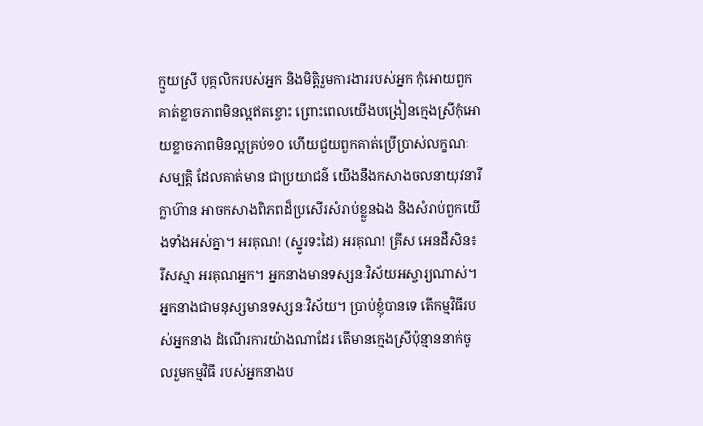ក្មួយស្រី បុគ្កលិករបស់អ្នក និងមិត្តិរួមការងាររបស់អ្នក កុំអោយពួកគាត់ខ្លាចភាពមិនល្អឥតខ្ចោះ ព្រោះពេលយើងបង្រៀនក្មេងស្រីកុំអោយខ្លាចភាពមិនល្អគ្រប់១០ ហើយជួយពួកគាត់ប្រើប្រាស់លក្ខណៈសម្បត្តិ ដែលគាត់មាន ជាប្រយាជន៌ យើងនឹងកសាងចលនាយុវនារីក្លាហ៊ាន អាចកសាងពិភពដ៏ប្រសើរសំរាប់ខ្លួនឯង និងសំរាប់ពួកយើងទាំងអស់គ្នា។ អរគុណ! (ស្នូរទះដៃ) អរគុណ! គ្រីស អេនដឺសិន៖ រីសស្មា អរគុណអ្នក។ អ្នកនាងមានទស្សនៈវិស័យអស្ចារ្យណាស់។ អ្នកនាងជាមនុស្សមានទស្សនៈវិស័យ។ ប្រាប់ខ្ញុំបានទេ តើកម្មវិធីរបស់អ្នកនាង ដំណើរការយ៉ាងណាដែរ តើមានក្មេងស្រីប៉ុន្មាននាក់ចូលរួមកម្មវិធី របស់អ្នកនាងប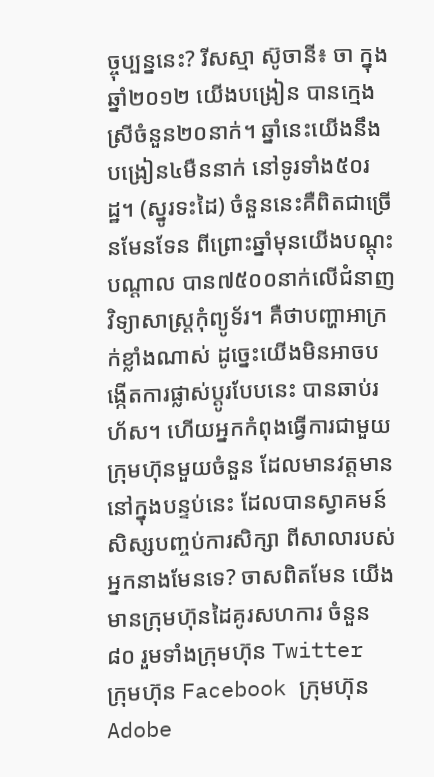ច្ចុប្បន្ននេះ? រីសស្មា ស៊ូចានី៖ ចា ក្នុងឆ្នាំ២០១២ យើងបង្រៀន បានក្មេងស្រីចំនួន២០នាក់។ ឆ្នាំនេះយើងនឹងបង្រៀន៤មឺននាក់ នៅទូរទាំង៥០រដ្ឋ។ (ស្នូរទះដៃ) ចំនួននេះគឺពិតជាច្រើនមែនទែន ពីព្រោះឆ្នាំមុនយើងបណ្តុះបណ្តាល បាន៧៥០០នាក់លើជំនាញវិទ្យាសាស្ត្រកុំព្យូទ័រ។ គឺថាបញ្ហាអាក្រក់ខ្លាំងណាស់ ដូច្នេះយើងមិនអាចបង្កើតការផ្លាស់ប្តូរបែបនេះ បានឆាប់រហ័ស។ ហើយអ្នកកំពុងធ្វើការជាមួយក្រុមហ៊ុនមួយចំនួន ដែលមានវត្តមាននៅក្នុងបន្ទប់នេះ ដែលបានស្វាគមន៍សិស្សបញ្ចប់ការសិក្សា ពីសាលារបស់អ្នកនាងមែនទេ? ចាសពិតមែន យើងមានក្រុមហ៊ុនដៃគូរសហការ ចំនួន៨០ រួមទាំងក្រុមហ៊ុន Twitter ក្រុមហ៊ុន Facebook ក្រុមហ៊ុន Adobe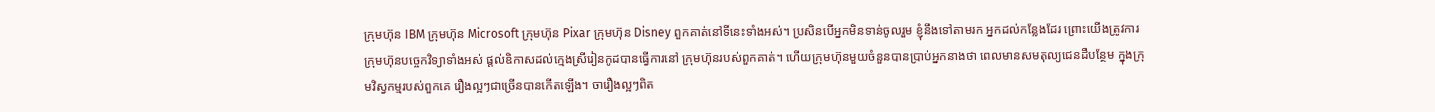ក្រុមហ៊ុន IBM ក្រុមហ៊ុន Microsoft ក្រុមហ៊ុន Pixar ក្រុមហ៊ុន Disney ពួកគាត់នៅទីនេះទាំងអស់។ ប្រសិនបើអ្នកមិនទាន់ចូលរួម ខ្ញុំនឹងទៅតាមរក អ្នកដល់កន្លែងដែរ ព្រោះយើងត្រូវការក្រុមហ៊ុនបច្ចេកវិទ្យាទាំងអស់ ផ្តល់ឧិកាសដល់ក្មេងស្រីរៀនកូដបានធ្វើការនៅ ក្រុមហ៊ុនរបស់ពួកគាត់។ ហើយក្រុមហ៊ុនមួយចំនួនបានប្រាប់អ្នកនាងថា ពេលមានសមតុល្យជេនដឺបន្ថែម ក្នុងក្រុមវិស្វកម្មរបស់ពួកគេ រឿងល្អៗជាច្រើនបានកើតឡើង។ ចារឿងល្អៗពិត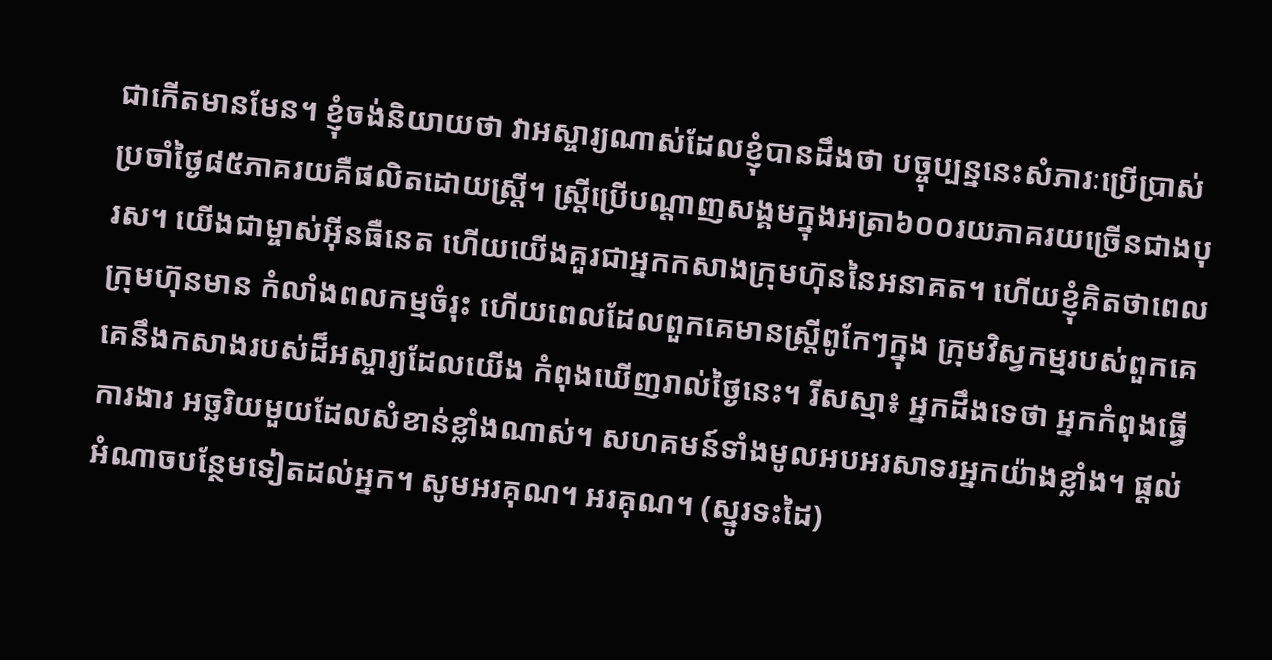ជាកើតមានមែន។ ខ្ញុំចង់និយាយថា វាអស្ចារ្យណាស់ដែលខ្ញុំបានដឹងថា បច្ចុប្បន្ននេះសំភារៈប្រើប្រាស់ ប្រចាំថ្ងៃ៨៥ភាគរយគឺផលិតដោយស្ត្រី។ ស្ត្រីប្រើបណ្តាញសង្គមក្នុងអត្រា៦០០រយភាគរយច្រើនជាងបុរស។ យើងជាម្ចាស់អ៊ីនធឺនេត ហើយយើងគួរជាអ្នកកសាងក្រុមហ៊ុននៃអនាគត។ ហើយខ្ញុំគិតថាពេលក្រុមហ៊ុនមាន កំលាំងពលកម្មចំរុះ ហើយពេលដែលពួកគេមានស្ត្រីពូកែៗក្នុង ក្រុមវិស្វកម្មរបស់ពួកគេ គេនឹងកសាងរបស់ដ៏អស្ចារ្យដែលយើង កំពុងឃើញរាល់ថ្ងៃនេះ។ រីសស្មា៖ អ្នកដឹងទេថា អ្នកកំពុងធ្វើការងារ អច្ឆរិយមួយដែលសំខាន់ខ្លាំងណាស់។ សហគមន៍ទាំងមូលអបអរសាទរអ្នកយ៉ាងខ្លាំង។ ផ្តល់អំណាចបន្ថែមទៀតដល់អ្នក។ សូមអរគុណ។ អរគុណ។ (ស្នូរទះដៃ)